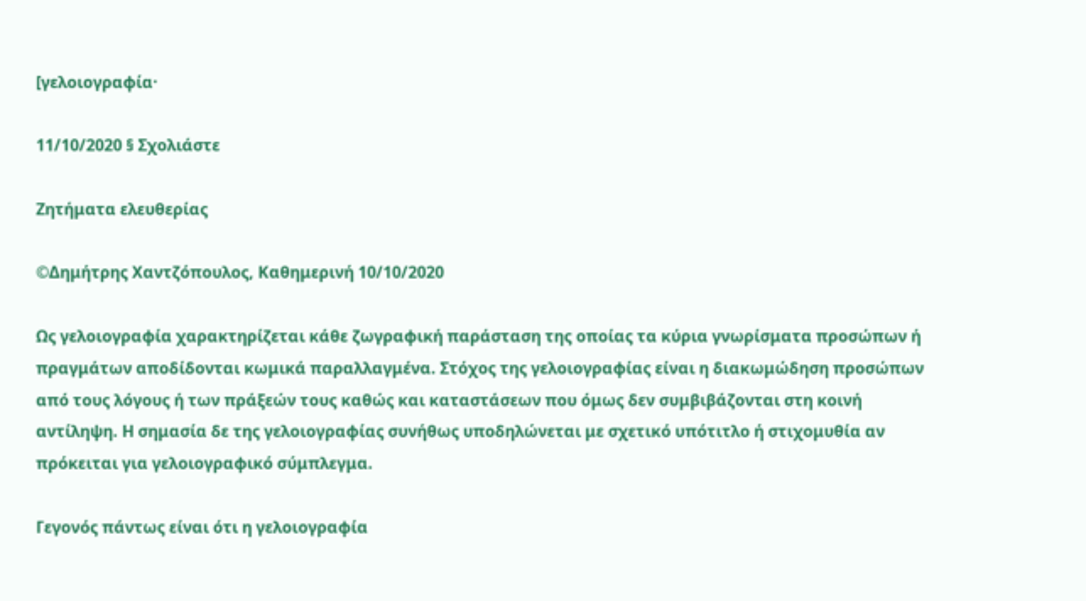[γελοιογραφία·

11/10/2020 § Σχολιάστε

Ζητήματα ελευθερίας

©Δημήτρης Χαντζόπουλος, Καθημερινή 10/10/2020

Ως γελοιογραφία χαρακτηρίζεται κάθε ζωγραφική παράσταση της οποίας τα κύρια γνωρίσματα προσώπων ή πραγμάτων αποδίδονται κωμικά παραλλαγμένα. Στόχος της γελοιογραφίας είναι η διακωμώδηση προσώπων από τους λόγους ή των πράξεών τους καθώς και καταστάσεων που όμως δεν συμβιβάζονται στη κοινή αντίληψη. Η σημασία δε της γελοιογραφίας συνήθως υποδηλώνεται με σχετικό υπότιτλο ή στιχομυθία αν πρόκειται για γελοιογραφικό σύμπλεγμα.

Γεγονός πάντως είναι ότι η γελοιογραφία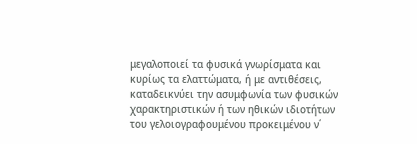μεγαλοποιεί τα φυσικά γνωρίσματα και κυρίως τα ελαττώματα, ή με αντιθέσεις, καταδεικνύει την ασυμφωνία των φυσικών χαρακτηριστικών ή των ηθικών ιδιοτήτων του γελοιογραφουμένου προκειμένου ν΄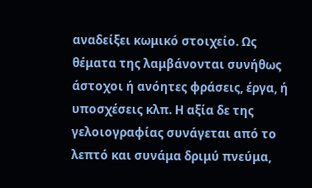αναδείξει κωμικό στοιχείο. Ως θέματα της λαμβάνονται συνήθως άστοχοι ή ανόητες φράσεις, έργα, ή υποσχέσεις κλπ. Η αξία δε της γελοιογραφίας συνάγεται από το λεπτό και συνάμα δριμύ πνεύμα,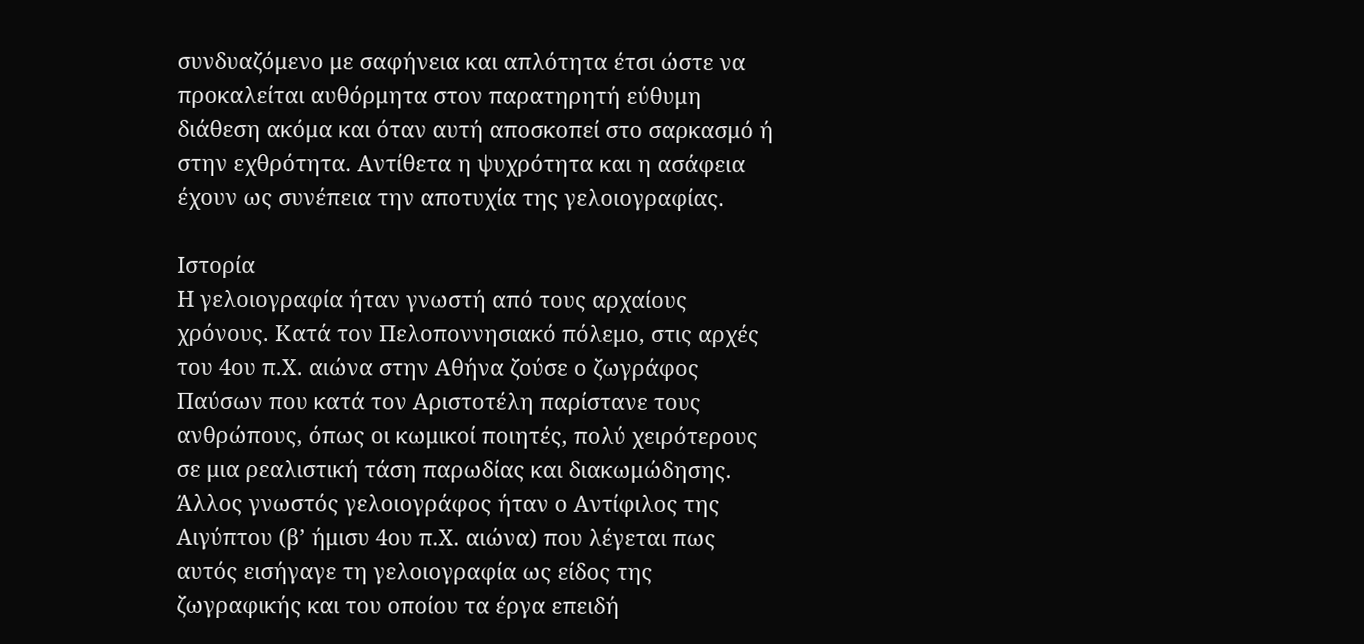συνδυαζόμενο με σαφήνεια και απλότητα έτσι ώστε να προκαλείται αυθόρμητα στον παρατηρητή εύθυμη διάθεση ακόμα και όταν αυτή αποσκοπεί στο σαρκασμό ή στην εχθρότητα. Αντίθετα η ψυχρότητα και η ασάφεια έχουν ως συνέπεια την αποτυχία της γελοιογραφίας.

Ιστορία
Η γελοιογραφία ήταν γνωστή από τους αρχαίους χρόνους. Κατά τον Πελοποννησιακό πόλεμο, στις αρχές του 4ου π.Χ. αιώνα στην Αθήνα ζούσε ο ζωγράφος Παύσων που κατά τον Αριστοτέλη παρίστανε τους ανθρώπους, όπως οι κωμικοί ποιητές, πολύ χειρότερους σε μια ρεαλιστική τάση παρωδίας και διακωμώδησης. Άλλος γνωστός γελοιογράφος ήταν ο Αντίφιλος της Αιγύπτου (β’ ήμισυ 4ου π.Χ. αιώνα) που λέγεται πως αυτός εισήγαγε τη γελοιογραφία ως είδος της ζωγραφικής και του οποίου τα έργα επειδή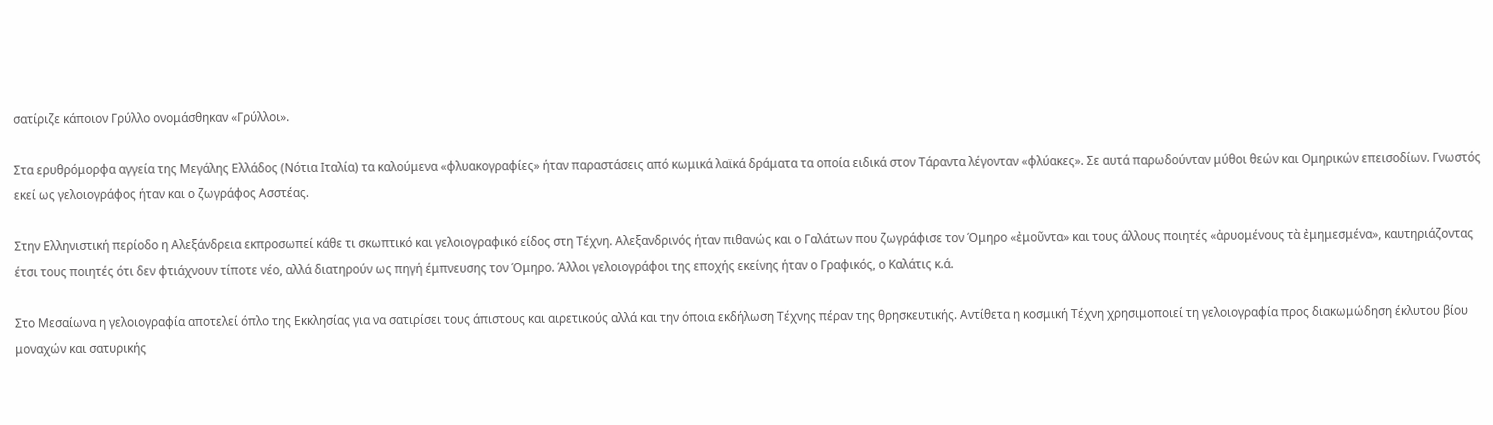σατίριζε κάποιον Γρύλλο ονομάσθηκαν «Γρύλλοι».

Στα ερυθρόμορφα αγγεία της Μεγάλης Ελλάδος (Νότια Ιταλία) τα καλούμενα «φλυακογραφίες» ήταν παραστάσεις από κωμικά λαϊκά δράματα τα οποία ειδικά στον Τάραντα λέγονταν «φλύακες». Σε αυτά παρωδούνταν μύθοι θεών και Ομηρικών επεισοδίων. Γνωστός εκεί ως γελοιογράφος ήταν και ο ζωγράφος Ασστέας.

Στην Ελληνιστική περίοδο η Αλεξάνδρεια εκπροσωπεί κάθε τι σκωπτικό και γελοιογραφικό είδος στη Τέχνη. Αλεξανδρινός ήταν πιθανώς και ο Γαλάτων που ζωγράφισε τον Όμηρο «ἐμοῦντα» και τους άλλους ποιητές «ἀρυομένους τὰ ἐμημεσμένα», καυτηριάζοντας έτσι τους ποιητές ότι δεν φτιάχνουν τίποτε νέο, αλλά διατηρούν ως πηγή έμπνευσης τον Όμηρο. Άλλοι γελοιογράφοι της εποχής εκείνης ήταν ο Γραφικός, ο Καλάτις κ.ά.

Στο Μεσαίωνα η γελοιογραφία αποτελεί όπλο της Εκκλησίας για να σατιρίσει τους άπιστους και αιρετικούς αλλά και την όποια εκδήλωση Τέχνης πέραν της θρησκευτικής. Αντίθετα η κοσμική Τέχνη χρησιμοποιεί τη γελοιογραφία προς διακωμώδηση έκλυτου βίου μοναχών και σατυρικής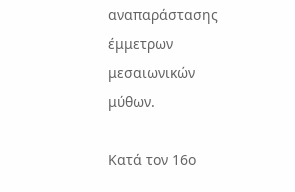αναπαράστασης έμμετρων μεσαιωνικών μύθων.

Κατά τον 16ο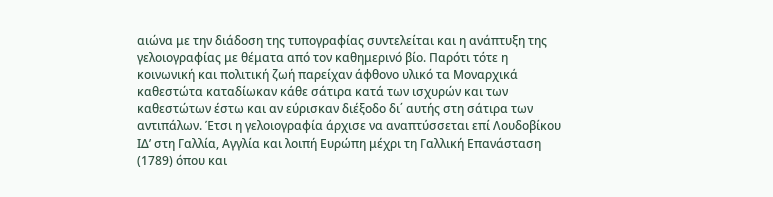αιώνα με την διάδοση της τυπογραφίας συντελείται και η ανάπτυξη της γελοιογραφίας με θέματα από τον καθημερινό βίο. Παρότι τότε η κοινωνική και πολιτική ζωή παρείχαν άφθονο υλικό τα Μοναρχικά καθεστώτα καταδίωκαν κάθε σάτιρα κατά των ισχυρών και των καθεστώτων έστω και αν εύρισκαν διέξοδο δι΄ αυτής στη σάτιρα των αντιπάλων. Έτσι η γελοιογραφία άρχισε να αναπτύσσεται επί Λουδοβίκου ΙΔ’ στη Γαλλία, Αγγλία και λοιπή Ευρώπη μέχρι τη Γαλλική Επανάσταση (1789) όπου και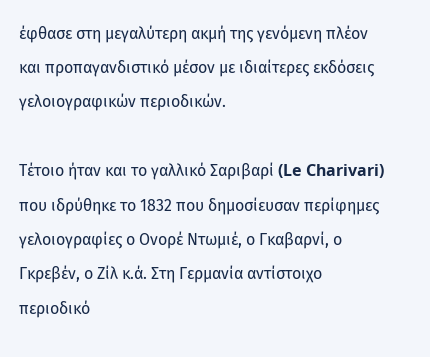έφθασε στη μεγαλύτερη ακμή της γενόμενη πλέον και προπαγανδιστικό μέσον με ιδιαίτερες εκδόσεις γελοιογραφικών περιοδικών.

Τέτοιο ήταν και το γαλλικό Σαριβαρί (Le Charivari) που ιδρύθηκε το 1832 που δημοσίευσαν περίφημες γελοιογραφίες ο Ονορέ Ντωμιέ, ο Γκαβαρνί, ο Γκρεβέν, ο Ζίλ κ.ά. Στη Γερμανία αντίστοιχο περιοδικό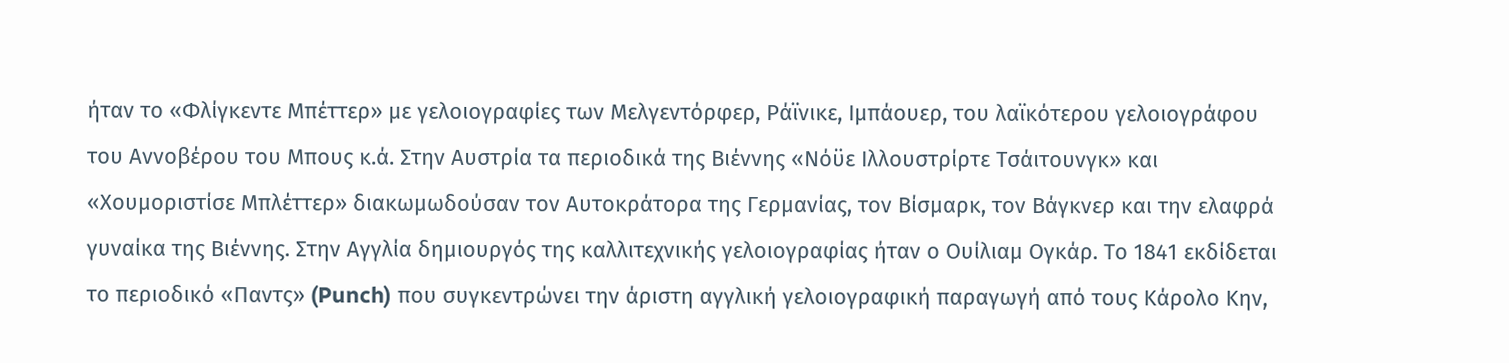ήταν το «Φλίγκεντε Μπέττερ» με γελοιογραφίες των Μελγεντόρφερ, Ράϊνικε, Ιμπάουερ, του λαϊκότερου γελοιογράφου του Αννοβέρου του Μπους κ.ά. Στην Αυστρία τα περιοδικά της Βιέννης «Νόϋε Ιλλουστρίρτε Τσάιτουνγκ» και «Χουμοριστίσε Μπλέττερ» διακωμωδούσαν τον Αυτοκράτορα της Γερμανίας, τον Βίσμαρκ, τον Βάγκνερ και την ελαφρά γυναίκα της Βιέννης. Στην Αγγλία δημιουργός της καλλιτεχνικής γελοιογραφίας ήταν ο Ουίλιαμ Ογκάρ. Το 1841 εκδίδεται το περιοδικό «Παντς» (Punch) που συγκεντρώνει την άριστη αγγλική γελοιογραφική παραγωγή από τους Κάρολο Κην,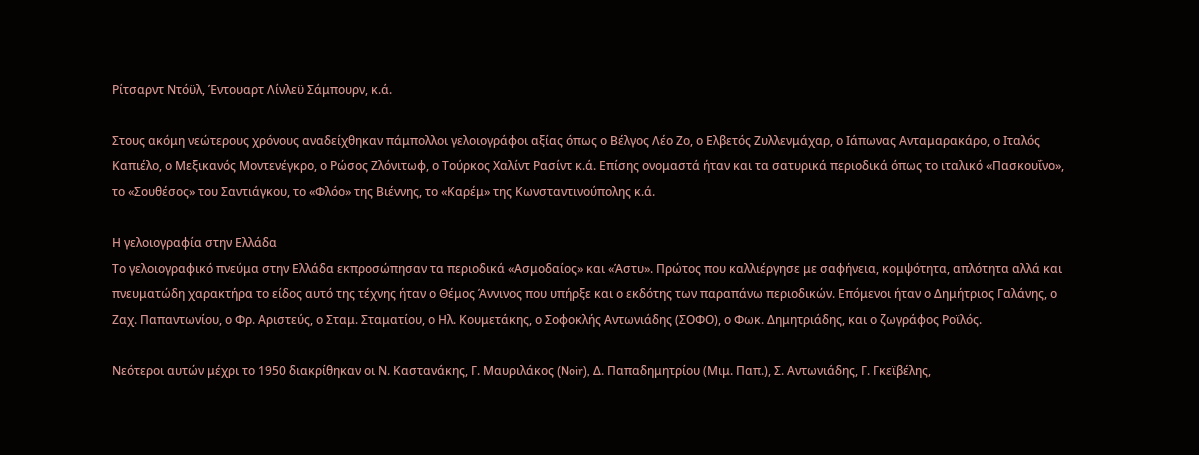Ρίτσαρντ Ντόϋλ, Έντουαρτ Λίνλεϋ Σάμπουρν, κ.ά.

Στους ακόμη νεώτερους χρόνους αναδείχθηκαν πάμπολλοι γελοιογράφοι αξίας όπως ο Βέλγος Λέο Ζο, ο Ελβετός Ζυλλενμάχαρ, ο Ιάπωνας Ανταμαρακάρο, ο Ιταλός Καπιέλο, ο Μεξικανός Μοντενέγκρο, ο Ρώσος Ζλόνιτωφ, ο Τούρκος Χαλίντ Ρασίντ κ.ά. Επίσης ονομαστά ήταν και τα σατυρικά περιοδικά όπως το ιταλικό «Πασκουΐνο», το «Σουθέσος» του Σαντιάγκου, το «Φλόο» της Βιέννης, το «Καρέμ» της Κωνσταντινούπολης κ.ά.

Η γελοιογραφία στην Ελλάδα
Το γελοιογραφικό πνεύμα στην Ελλάδα εκπροσώπησαν τα περιοδικά «Ασμοδαίος» και «Άστυ». Πρώτος που καλλιέργησε με σαφήνεια, κομψότητα, απλότητα αλλά και πνευματώδη χαρακτήρα το είδος αυτό της τέχνης ήταν ο Θέμος Άννινος που υπήρξε και ο εκδότης των παραπάνω περιοδικών. Επόμενοι ήταν ο Δημήτριος Γαλάνης, ο Ζαχ. Παπαντωνίου, ο Φρ. Αριστεύς, ο Σταμ. Σταματίου, ο Ηλ. Κουμετάκης, ο Σοφοκλής Αντωνιάδης (ΣΟΦΟ), ο Φωκ. Δημητριάδης, και ο ζωγράφος Ροϊλός.

Νεότεροι αυτών μέχρι το 1950 διακρίθηκαν οι Ν. Καστανάκης, Γ. Μαυριλάκος (Noir), Δ. Παπαδημητρίου (Μιμ. Παπ.), Σ. Αντωνιάδης, Γ. Γκεϊβέλης,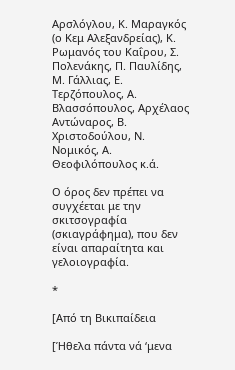Αρσλόγλου, Κ. Μαραγκός (ο Κεμ Αλεξανδρείας), Κ. Ρωμανός του Καΐρου, Σ. Πολενάκης, Π. Παυλίδης, Μ. Γάλλιας, Ε. Τερζόπουλος, Α. Βλασσόπουλος, Αρχέλαος Αντώναρος, Β. Χριστοδούλου, Ν. Νομικός, Α. Θεοφιλόπουλος κ.ά.

Ο όρος δεν πρέπει να συγχέεται με την σκιτσογραφία (σκιαγράφημα), που δεν είναι απαραίτητα και γελοιογραφία.

*

[Από τη Βικιπαίδεια

[Ήθελα πάντα νά ‘μενα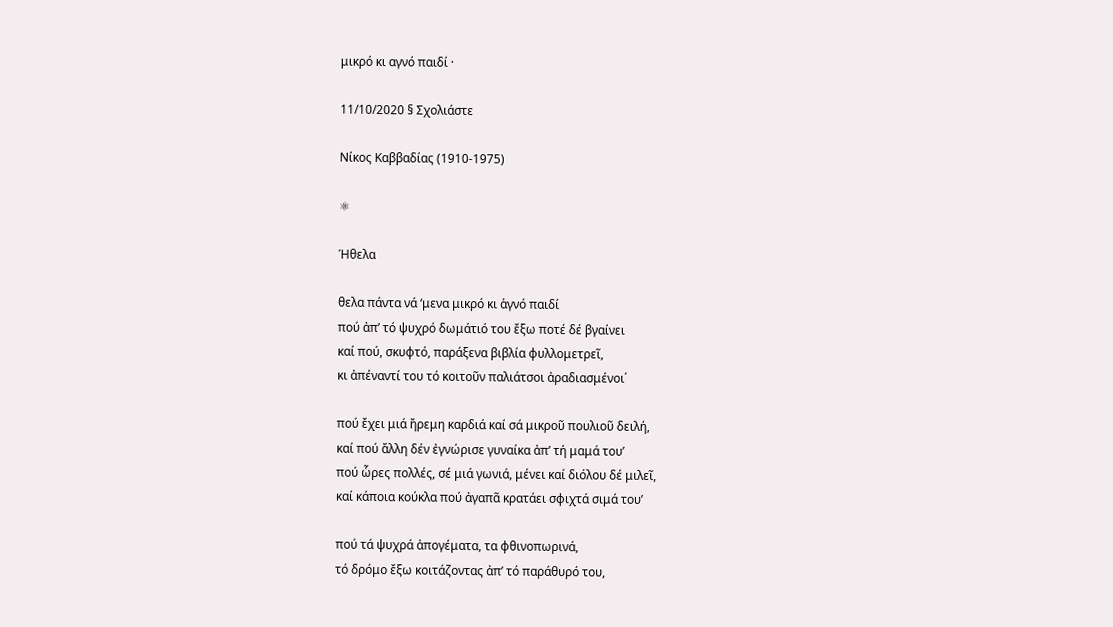μικρό κι αγνό παιδί ·

11/10/2020 § Σχολιάστε

Νίκος Καββαδίας (1910-1975)

⚛

Ήθελα

θελα πάντα νά ‘μενα μικρό κι ἁγνό παιδί
πού ἀπ’ τό ψυχρό δωμάτιό του ἔξω ποτέ δέ βγαίνει
καί πού, σκυφτό, παράξενα βιβλία φυλλομετρεῖ,
κι ἀπέναντί του τό κοιτοῦν παλιάτσοι ἀραδιασμένοι΄

πού ἔχει μιά ἤρεμη καρδιά καί σά μικροῦ πουλιοῦ δειλή,
καί πού ἄλλη δέν ἐγνώρισε γυναίκα ἀπ’ τή μαμά του’
πού ὧρες πολλές, σέ μιά γωνιά, μένει καί διόλου δέ μιλεῖ,
καί κάποια κούκλα πού ἀγαπᾶ κρατάει σφιχτά σιμά του’

πού τά ψυχρά ἀπογέματα, τα φθινοπωρινά,
τό δρόμο ἔξω κοιτάζοντας ἀπ’ τό παράθυρό του,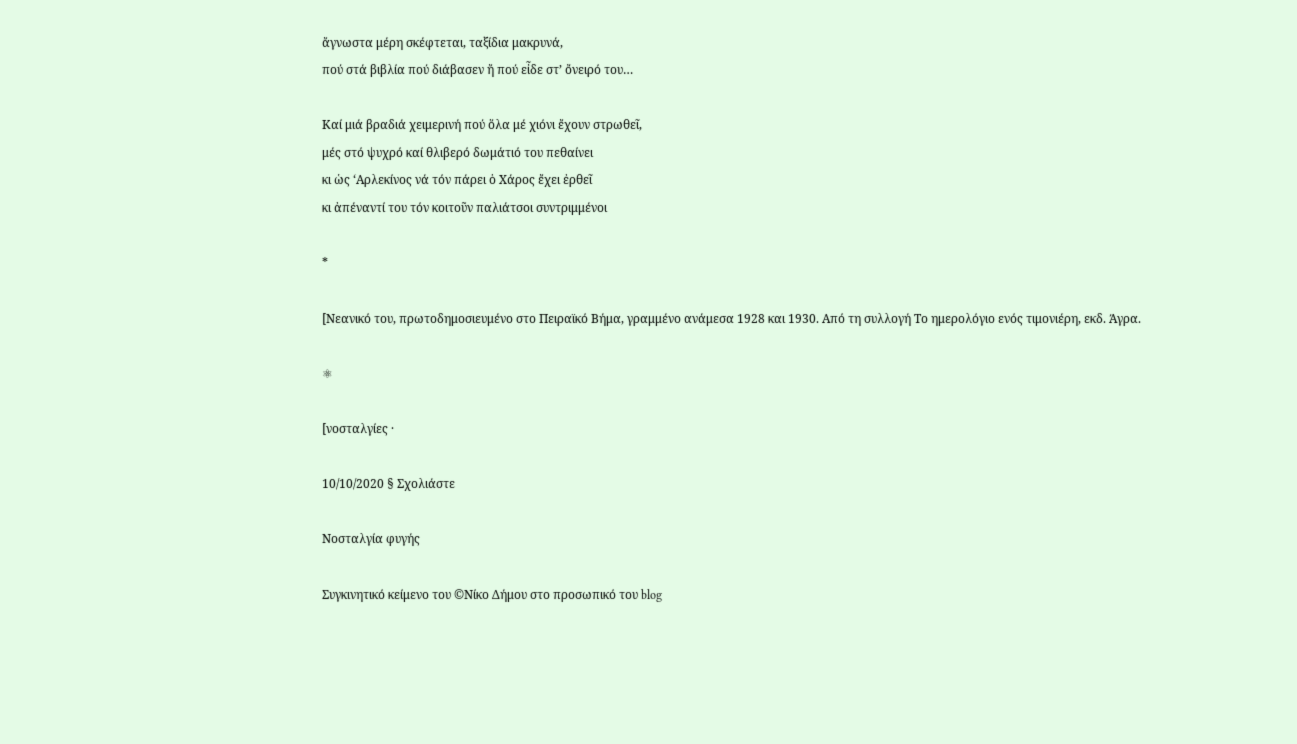ἄγνωστα μέρη σκέφτεται, ταξίδια μακρυνά,
πού στά βιβλία πού διάβασεν ἤ πού εἶδε στ’ ὄνειρό του…

Καί μιά βραδιά χειμερινή πού ὅλα μέ χιόνι ἔχουν στρωθεῖ,
μές στό ψυχρό καί θλιβερό δωμάτιό του πεθαίνει
κι ὡς ‘Αρλεκίνος νά τόν πάρει ὁ Χάρος ἔχει ἐρθεῖ
κι ἀπέναντί του τόν κοιτοῦν παλιάτσοι συντριμμένοι

*

[Νεανικό του, πρωτοδημοσιευμένο στο Πειραϊκό Βήμα, γραμμένο ανάμεσα 1928 και 1930. Από τη συλλογή Το ημερολόγιο ενός τιμονιέρη, εκδ. Άγρα.

⚛

[νοσταλγίες ·

10/10/2020 § Σχολιάστε

Νοσταλγία φυγής

Συγκινητικό κείμενο του ©Νίκο Δήμου στο προσωπικό του blog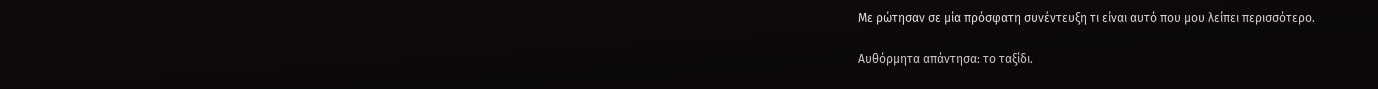Με ρώτησαν σε μία πρόσφατη συνέντευξη τι είναι αυτό που μου λείπει περισσότερο.

Αυθόρμητα απάντησα: το ταξίδι.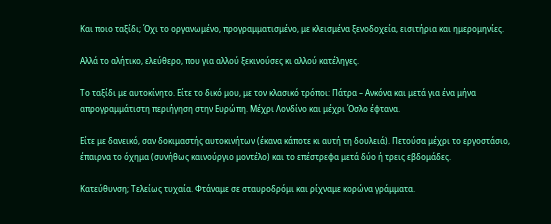Και ποιο ταξίδι; Όχι το οργανωμένο, προγραμματισμένο, με κλεισμένα ξενοδοχεία, εισιτήρια και ημερομηνίες.

Αλλά το αλήτικο, ελεύθερο, που για αλλού ξεκινούσες κι αλλού κατέληγες.

Το ταξίδι με αυτοκίνητο. Είτε το δικό μου, με τον κλασικό τρόποι: Πάτρα – Ανκόνα και μετά για ένα μήνα απρογραμμάτιστη περιήγηση στην Ευρώπη. Μέχρι Λονδίνο και μέχρι Όσλο έφτανα.

Είτε με δανεικό, σαν δοκιμαστής αυτοκινήτων (έκανα κάποτε κι αυτή τη δουλειά). Πετούσα μέχρι το εργοστάσιο, έπαιρνα το όχημα (συνήθως καινούργιο μοντέλο) και το επέστρεφα μετά δύο ή τρεις εβδομάδες.

Κατεύθυνση; Τελείως τυχαία. Φτάναμε σε σταυροδρόμι και ρίχναμε κορώνα γράμματα.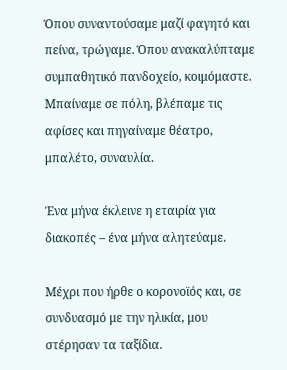Όπου συναντούσαμε μαζί φαγητό και πείνα, τρώγαμε. Όπου ανακαλύπταμε συμπαθητικό πανδοχείο, κοιμόμαστε. Μπαίναμε σε πόλη, βλέπαμε τις αφίσες και πηγαίναμε θέατρο, μπαλέτο, συναυλία.

Ένα μήνα έκλεινε η εταιρία για διακοπές – ένα μήνα αλητεύαμε.

Μέχρι που ήρθε ο κορονοϊός και, σε συνδυασμό με την ηλικία, μου στέρησαν τα ταξίδια.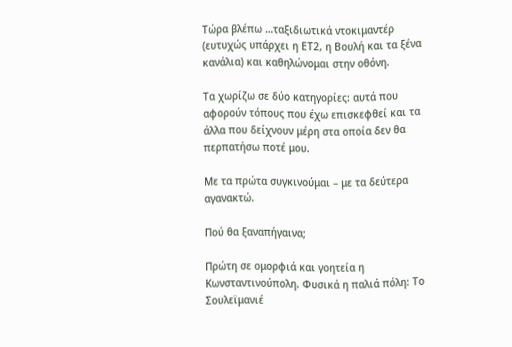Τώρα βλέπω …ταξιδιωτικά ντοκιμαντέρ (ευτυχώς υπάρχει η ΕT2, η Βουλή και τα ξένα κανάλια) και καθηλώνομαι στην οθόνη.

Τα χωρίζω σε δύο κατηγορίες: αυτά που αφορούν τόπους που έχω επισκεφθεί και τα άλλα που δείχνουν μέρη στα οποία δεν θα περπατήσω ποτέ μου.

Με τα πρώτα συγκινούμαι – με τα δεύτερα αγανακτώ.

Πού θα ξαναπήγαινα;

Πρώτη σε ομορφιά και γοητεία η Κωνσταντινούπολη. Φυσικά η παλιά πόλη: Το Σουλεϊμανιέ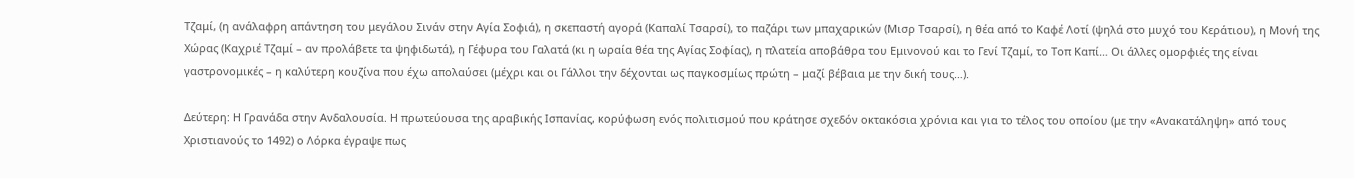Τζαμί, (η ανάλαφρη απάντηση του μεγάλου Σινάν στην Αγία Σοφιά), η σκεπαστή αγορά (Καπαλί Τσαρσί), το παζάρι των μπαχαρικών (Μισρ Τσαρσί), η θέα από το Καφέ Λοτί (ψηλά στο μυχό του Κεράτιου), η Μονή της Χώρας (Καχριέ Τζαμί – αν προλάβετε τα ψηφιδωτά), η Γέφυρα του Γαλατά (κι η ωραία θέα της Αγίας Σοφίας), η πλατεία αποβάθρα του Εμινονού και το Γενί Τζαμί, το Τοπ Καπί… Οι άλλες ομορφιές της είναι γαστρονομικές – η καλύτερη κουζίνα που έχω απολαύσει (μέχρι και οι Γάλλοι την δέχονται ως παγκοσμίως πρώτη – μαζί βέβαια με την δική τους…).

Δεύτερη: Η Γρανάδα στην Ανδαλουσία. Η πρωτεύουσα της αραβικής Ισπανίας, κορύφωση ενός πολιτισμού που κράτησε σχεδόν οκτακόσια χρόνια και για το τέλος του οποίου (με την «Ανακατάληψη» από τους Χριστιανούς το 1492) ο Λόρκα έγραψε πως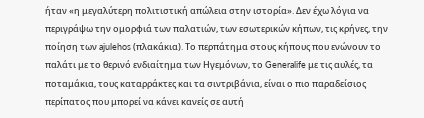ήταν «η μεγαλύτερη πολιτιστική απώλεια στην ιστορία». Δεν έχω λόγια να περιγράψω την ομορφιά των παλατιών, των εσωτερικών κήπων, τις κρήνες, την ποίηση των ajulehos (πλακάκια). Το περπάτημα στους κήπους που ενώνουν το παλάτι με το θερινό ενδιαίτημα των Ηγεμόνων, το Generalife με τις αυλές, τα ποταμάκια, τους καταρράκτες και τα σιντριβάνια, είναι ο πιο παραδείσιος περίπατος που μπορεί να κάνει κανείς σε αυτή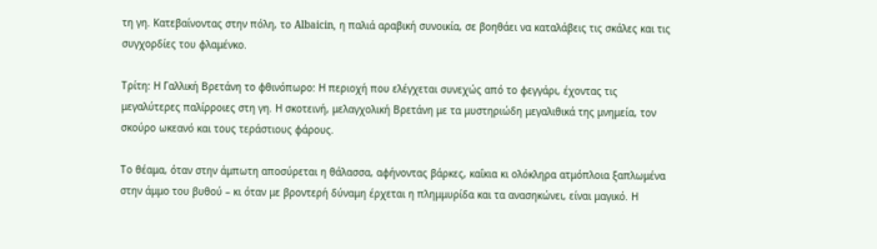τη γη. Κατεβαίνοντας στην πόλη, το Albaicin, η παλιά αραβική συνοικία, σε βοηθάει να καταλάβεις τις σκάλες και τις συγχορδίες του φλαμένκο.

Τρίτη: Η Γαλλική Βρετάνη το φθινόπωρο: Η περιοχή που ελέγχεται συνεχώς από το φεγγάρι, έχοντας τις μεγαλύτερες παλίρροιες στη γη. Η σκοτεινή, μελαγχολική Βρετάνη με τα μυστηριώδη μεγαλιθικά της μνημεία, τον σκούρο ωκεανό και τους τεράστιους φάρους.

Το θέαμα, όταν στην άμπωτη αποσύρεται η θάλασσα, αφήνοντας βάρκες, καΐκια κι ολόκληρα ατμόπλοια ξαπλωμένα στην άμμο του βυθού – κι όταν με βροντερή δύναμη έρχεται η πλημμυρίδα και τα ανασηκώνει, είναι μαγικό. Η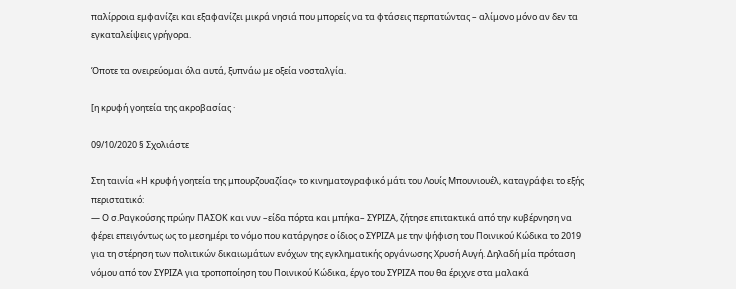παλίρροια εμφανίζει και εξαφανίζει μικρά νησιά που μπορείς να τα φτάσεις περπατώντας – αλίμονο μόνο αν δεν τα εγκαταλείψεις γρήγορα.

Όποτε τα ονειρεύομαι όλα αυτά, ξυπνάω με οξεία νοσταλγία.

[η κρυφή γοητεία της ακροβασίας ·

09/10/2020 § Σχολιάστε

Στη ταινία «Η κρυφή γοητεία της μπουρζουαζίας» το κινηματογραφικό μάτι του Λουίς Μπουνιουέλ, καταγράφει το εξής περιστατικό:
― Ο σ.Ραγκούσης πρώην ΠΑΣΟΚ και νυν –είδα πόρτα και μπήκα– ΣΥΡΙΖΑ, ζήτησε επιτακτικά από την κυβέρνηση να φέρει επειγόντως ως το μεσημέρι το νόμο που κατάργησε ο ίδιος ο ΣΥΡΙΖΑ με την ψήφιση του Ποινικού Κώδικα το 2019 για τη στέρηση των πολιτικών δικαιωμάτων ενόχων της εγκληματικής οργάνωσης Χρυσή Αυγή. Δηλαδή μία πρόταση νόμου από τον ΣΥΡΙΖΑ για τροποποίηση του Ποινικού Κώδικα, έργο του ΣΥΡΙΖΑ που θα έριχνε στα μαλακά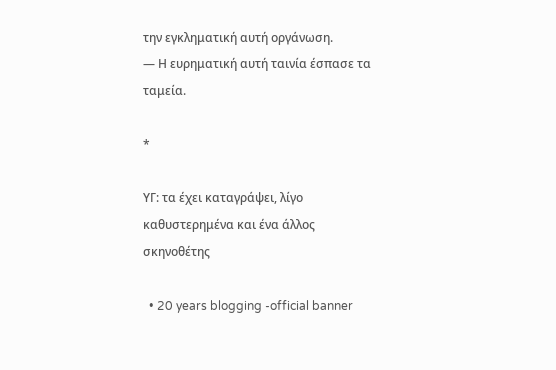την εγκληματική αυτή οργάνωση.
― Η ευρηματική αυτή ταινία έσπασε τα ταμεία.

*

ΥΓ: τα έχει καταγράψει, λίγο καθυστερημένα και ένα άλλος σκηνοθέτης

  • 20 years blogging -official banner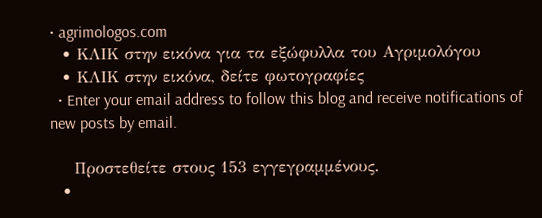• agrimologos.com
  • ΚΛΙΚ στην εικόνα για τα εξώφυλλα του Αγριμολόγου
  • ΚΛΙΚ στην εικόνα, δείτε φωτογραφίες
  • Enter your email address to follow this blog and receive notifications of new posts by email.

    Προστεθείτε στους 153 εγγεγραμμένους.
  •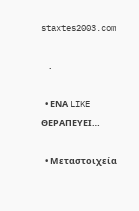staxtes2003.com

    .

  • ΕΝΑ LIKE ΘΕΡΑΠΕΥΕΙ…

  • Μεταστοιχεία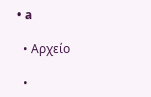• a

  • Αρχείο

  •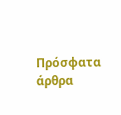Πρόσφατα άρθρα